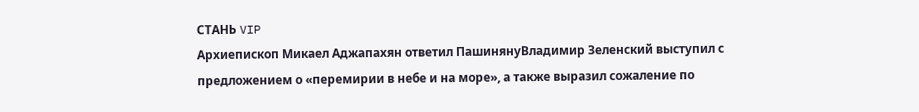СТАНЬ VIP
Архиепископ Микаел Аджапахян ответил ПашинянуВладимир Зеленский выступил с предложением о «перемирии в небе и на море», а также выразил сожаление по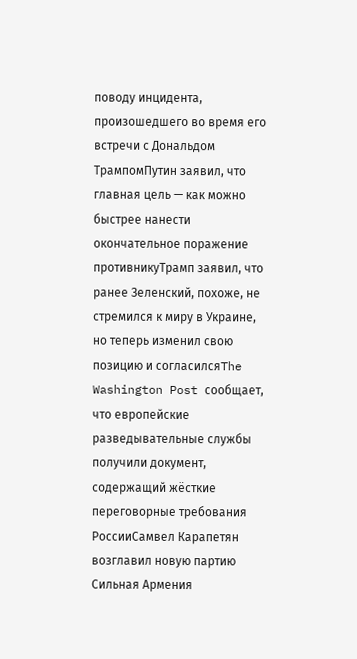поводу инцидента, произошедшего во время его встречи с Дональдом ТрампомПутин заявил, что главная цель — как можно быстрее нанести окончательное поражение противникуТрамп заявил, что ранее Зеленский, похоже, не стремился к миру в Украине, но теперь изменил свою позицию и согласилсяThe Washington Post сообщает, что европейские разведывательные службы получили документ, содержащий жёсткие переговорные требования РоссииСамвел Карапетян возглавил новую партию Сильная Армения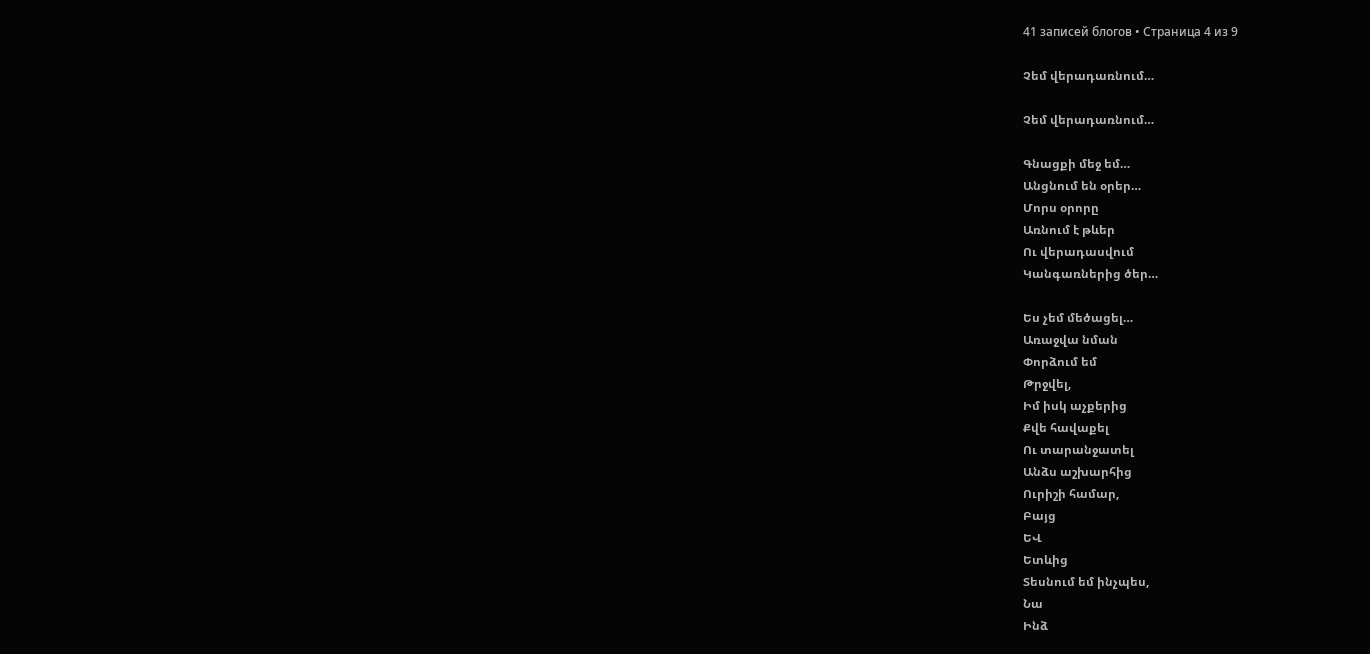41 записей блогов • Страница 4 из 9

Չեմ վերադառնում…

Չեմ վերադառնում…

Գնացքի մեջ եմ…
Անցնում են օրեր…
Մորս օրորը
Առնում է թևեր
Ու վերադասվում
Կանգառներից ծեր…

Ես չեմ մեծացել…
Առաջվա նման
Փորձում եմ
Թրջվել,
Իմ իսկ աչքերից
Քվե հավաքել
Ու տարանջատել
Անձս աշխարհից
Ուրիշի համար,
Բայց
ԵՎ
Ետևից
Տեսնում եմ ինչպես,
Նա
Ինձ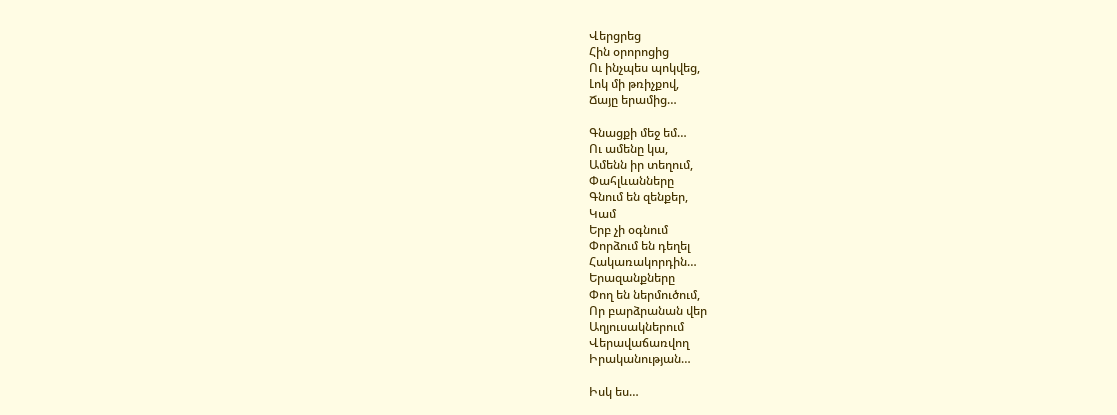Վերցրեց
Հին օրորոցից
Ու ինչպես պոկվեց,
Լոկ մի թռիչքով,
Ճայը երամից…

Գնացքի մեջ եմ…
Ու ամենը կա,
Ամենն իր տեղում,
Փահլևանները
Գնում են զենքեր,
Կամ
Երբ չի օգնում
Փորձում են դեղել
Հակառակորդին…
Երազանքները
Փող են ներմուծում,
Որ բարձրանան վեր
Աղյուսակներում
Վերավաճառվող
Իրականության…

Իսկ ես…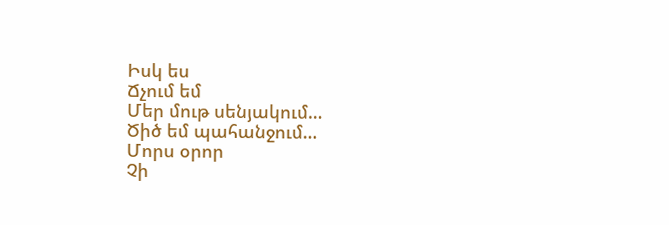Իսկ ես
Ճչում եմ
Մեր մութ սենյակում…
Ծիծ եմ պահանջում…
Մորս օրոր
Չի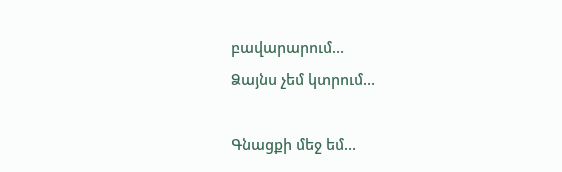բավարարում…
Ձայնս չեմ կտրում…

Գնացքի մեջ եմ…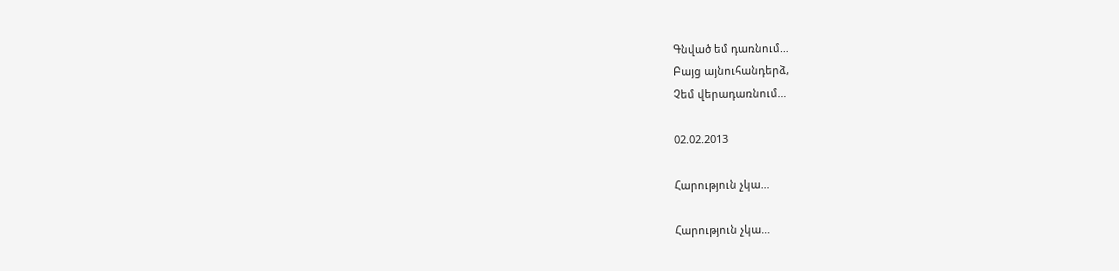Գնված եմ դառնում…
Բայց այնուհանդերձ,
Չեմ վերադառնում…

02.02.2013

Հարություն չկա…

Հարություն չկա…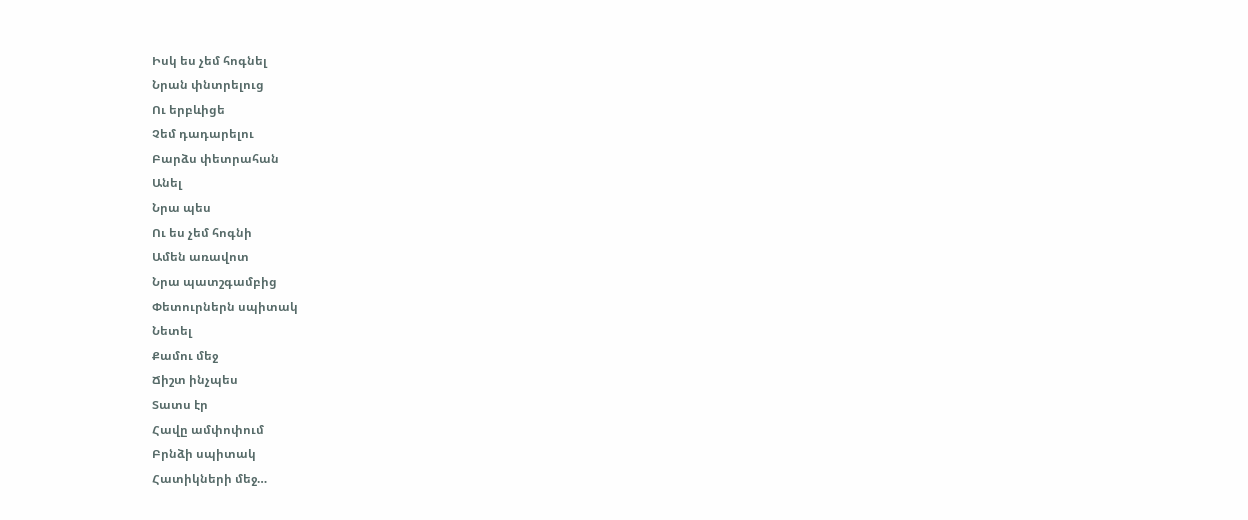Իսկ ես չեմ հոգնել
Նրան փնտրելուց
Ու երբևիցե
Չեմ դադարելու
Բարձս փետրահան
Անել
Նրա պես
Ու ես չեմ հոգնի
Ամեն առավոտ
Նրա պատշգամբից
Փետուրներն սպիտակ
Նետել
Քամու մեջ
Ճիշտ ինչպես
Տատս էր
Հավը ամփոփում
Բրնձի սպիտակ
Հատիկների մեջ…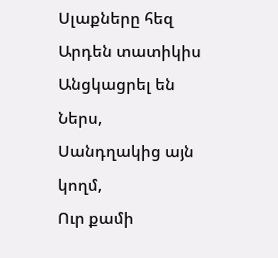Սլաքները հեզ
Արդեն տատիկիս
Անցկացրել են
Ներս,
Սանդղակից այն կողմ,
Ուր քամի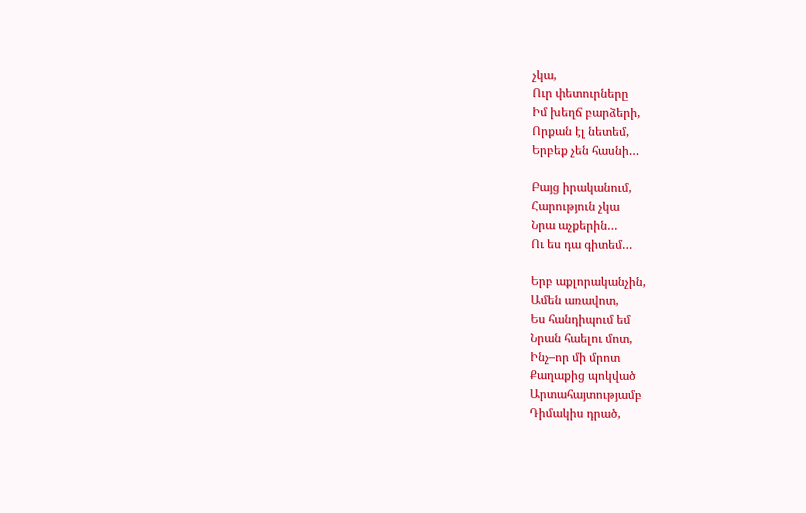չկա,
Ուր փետուրները
Իմ խեղճ բարձերի,
Որքան էլ նետեմ,
Երբեք չեն հասնի…

Բայց իրականում,
Հարություն չկա
Նրա աչքերին…
Ու ես դա գիտեմ…

Երբ աքլորականչին,
Ամեն առավոտ,
Ես հանդիպում եմ
Նրան հաելու մոտ,
Ինչ–որ մի մրոտ
Քաղաքից պոկված
Արտահայտությամբ
Դիմակիս դրած,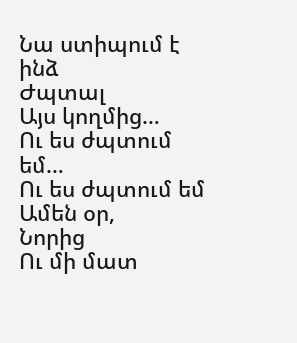Նա ստիպում է ինձ
Ժպտալ
Այս կողմից…
Ու ես ժպտում եմ…
Ու ես ժպտում եմ
Ամեն օր,
Նորից
Ու մի մատ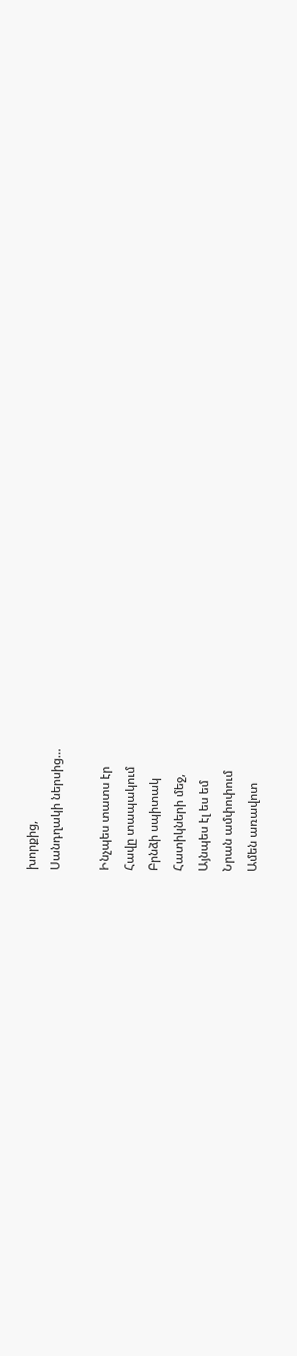խորքից,
Սանդղակի ներսից…

Ինչպես տատս էր
Հավը տապակում
Բրնձի սպիտակ
Հատիկների մեջ,
Այնպես էլ ես եմ
Նրան ամփոփում
Ամեն առավոտ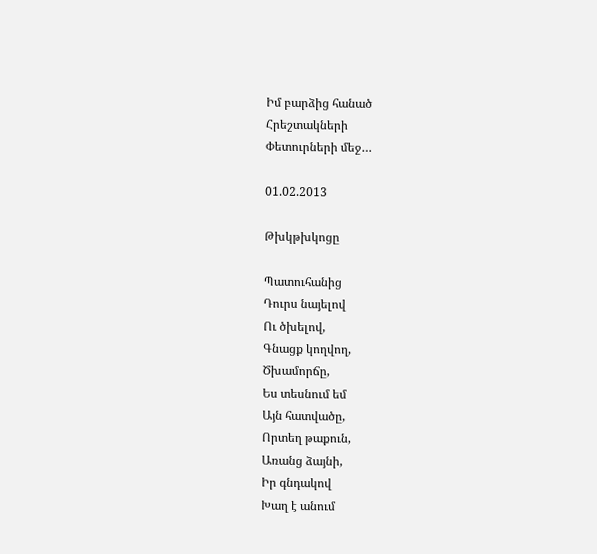Իմ բարձից հանած
Հրեշտակների
Փետուրների մեջ…

01.02.2013

Թխկթխկոցը

Պատուհանից
Դուրս նայելով
Ու ծխելով,
Գնացք կողվող,
Ծխամորճը,
Ես տեսնում եմ
Այն հատվածը,
Որտեղ թաքուն,
Առանց ձայնի,
Իր գնդակով
Խաղ է անում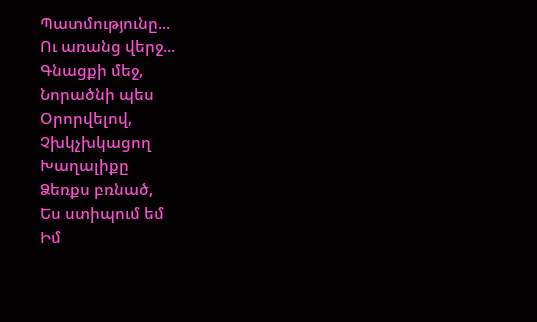Պատմությունը...
Ու առանց վերջ...
Գնացքի մեջ,
Նորածնի պես
Օրորվելով,
Չխկչխկացող
Խաղալիքը
Ձեռքս բռնած,
Ես ստիպում եմ
Իմ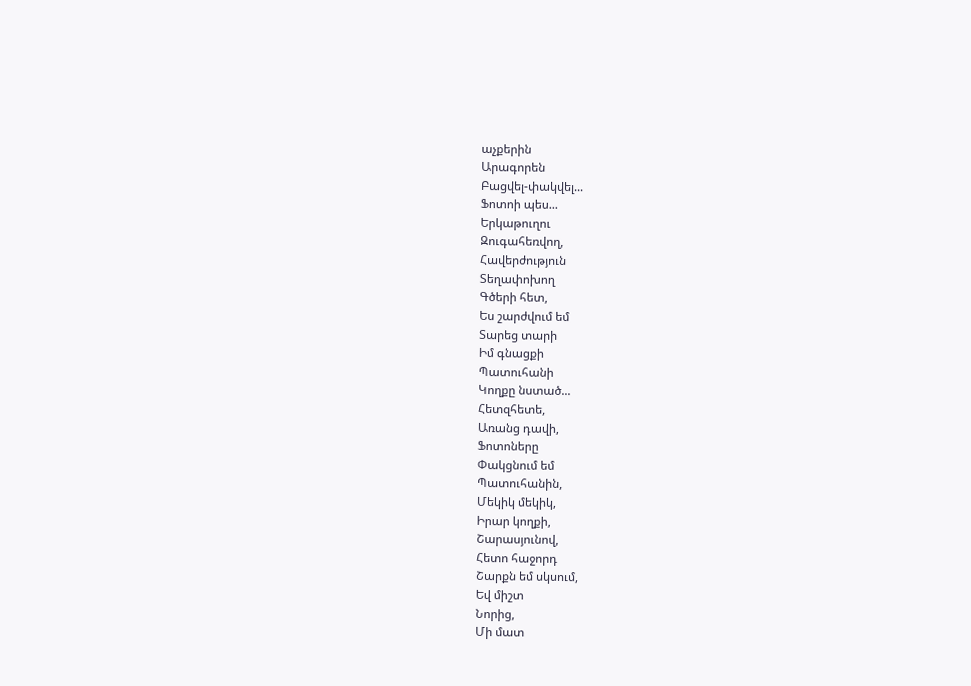աչքերին
Արագորեն
Բացվել-փակվել...
Ֆոտոի պես...
Երկաթուղու
Զուգահեռվող,
Հավերժություն
Տեղափոխող
Գծերի հետ,
Ես շարժվում եմ
Տարեց տարի
Իմ գնացքի
Պատուհանի
Կողքը նստած...
Հետզհետե,
Առանց դավի,
Ֆոտոները
Փակցնում եմ
Պատուհանին,
Մեկիկ մեկիկ,
Իրար կողքի,
Շարասյունով,
Հետո հաջորդ
Շարքն եմ սկսում,
Եվ միշտ
Նորից,
Մի մատ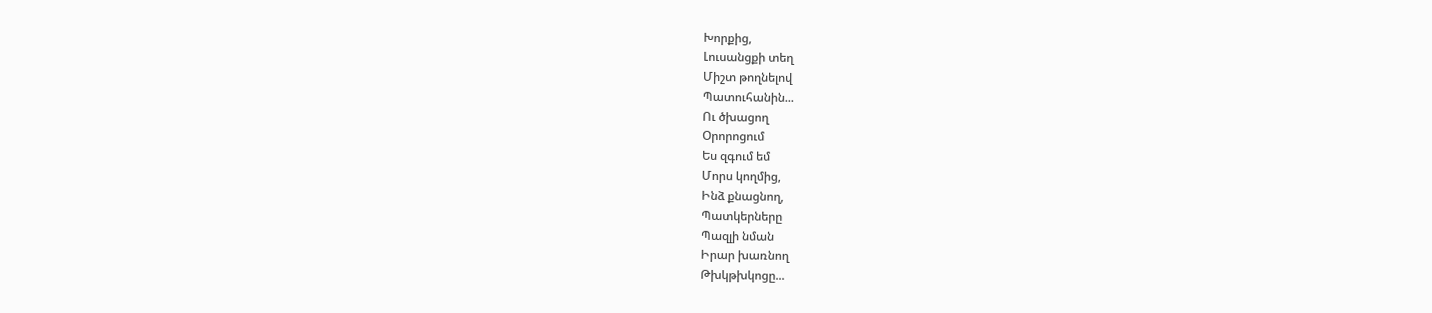Խորքից,
Լուսանցքի տեղ
Միշտ թողնելով
Պատուհանին...
Ու ծխացող
Օրորոցում
Ես զգում եմ
Մորս կողմից,
Ինձ քնացնող,
Պատկերները
Պազլի նման
Իրար խառնող
Թխկթխկոցը...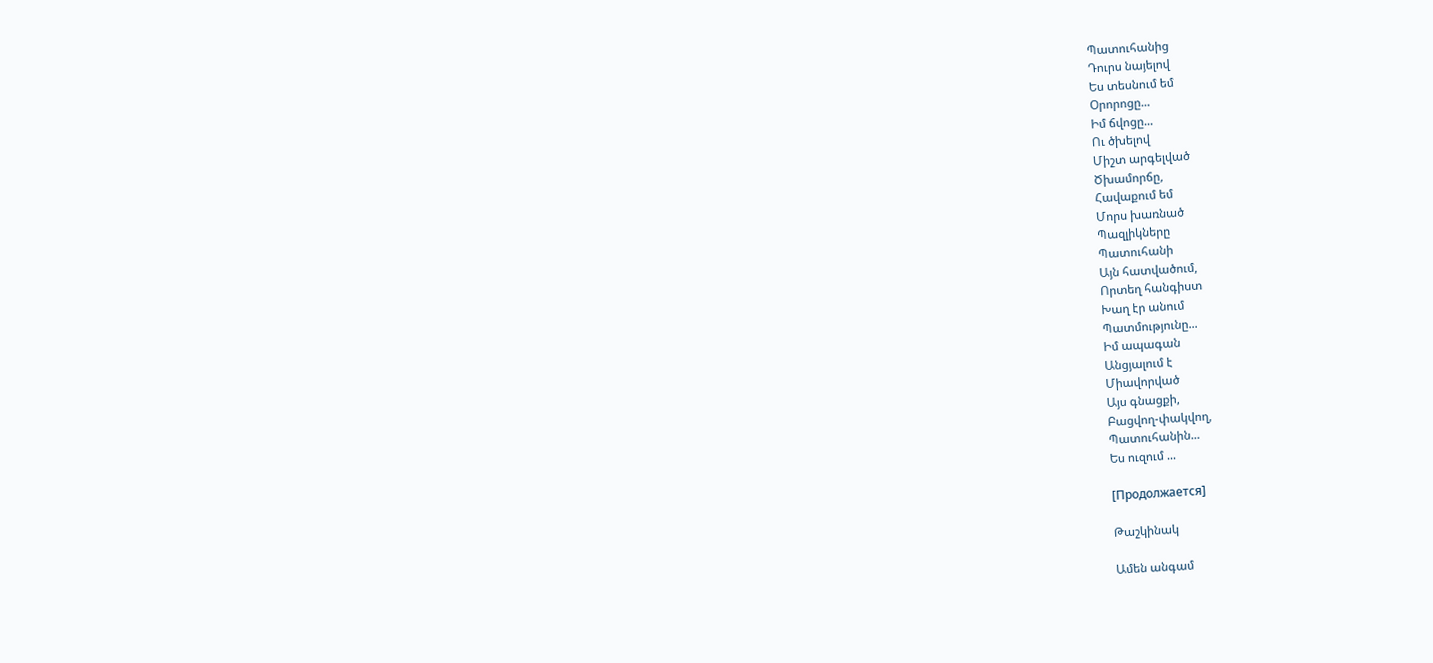Պատուհանից
Դուրս նայելով
Ես տեսնում եմ
Օրորոցը...
Իմ ճվոցը...
Ու ծխելով
Միշտ արգելված
Ծխամորճը,
Հավաքում եմ
Մորս խառնած
Պազլիկները
Պատուհանի
Այն հատվածում,
Որտեղ հանգիստ
Խաղ էր անում
Պատմությունը...
Իմ ապագան
Անցյալում է
Միավորված
Այս գնացքի,
Բացվող-փակվող,
Պատուհանին...
Ես ուզում ...

[Продолжается]

Թաշկինակ

Ամեն անգամ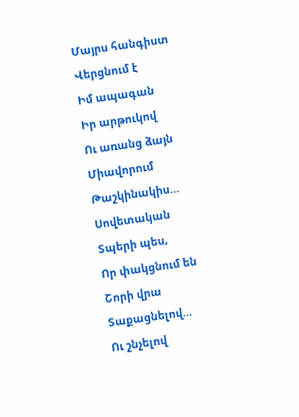Մայրս հանգիստ
Վերցնում է
Իմ ապագան
Իր արթուկով
Ու առանց ձայն
Միավորում
Թաշկինակիս…
Սովետական
Տպերի պես,
Որ փակցնում են
Շորի վրա
Տաքացնելով…
Ու շնչելով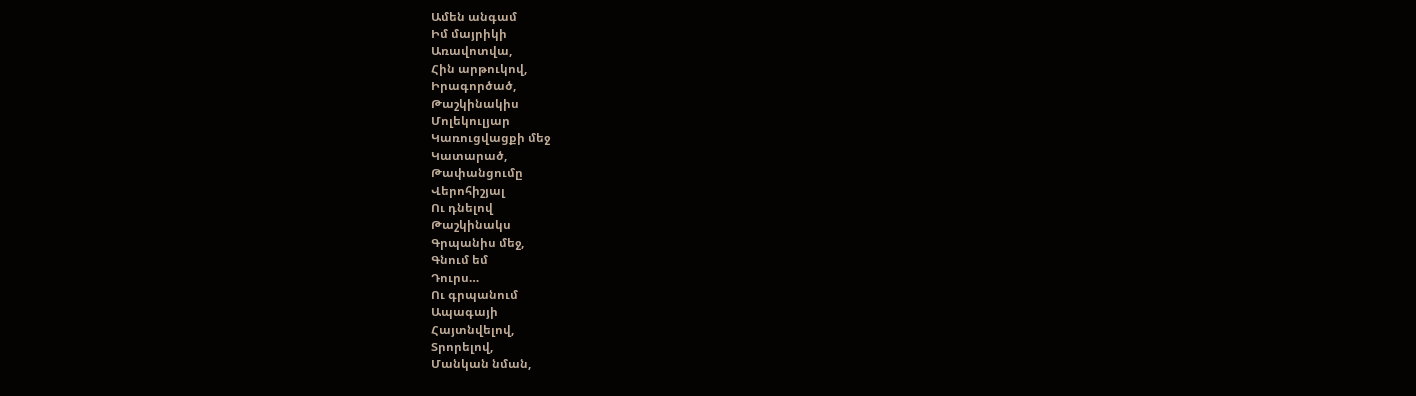Ամեն անգամ
Իմ մայրիկի
Առավոտվա,
Հին արթուկով,
Իրագործած,
Թաշկինակիս
Մոլեկուլյար
Կառուցվացքի մեջ
Կատարած,
Թափանցումը
Վերոհիշյալ
Ու դնելով
Թաշկինակս
Գրպանիս մեջ,
Գնում եմ
Դուրս…
Ու գրպանում
Ապագայի
Հայտնվելով,
Տրորելով,
Մանկան նման,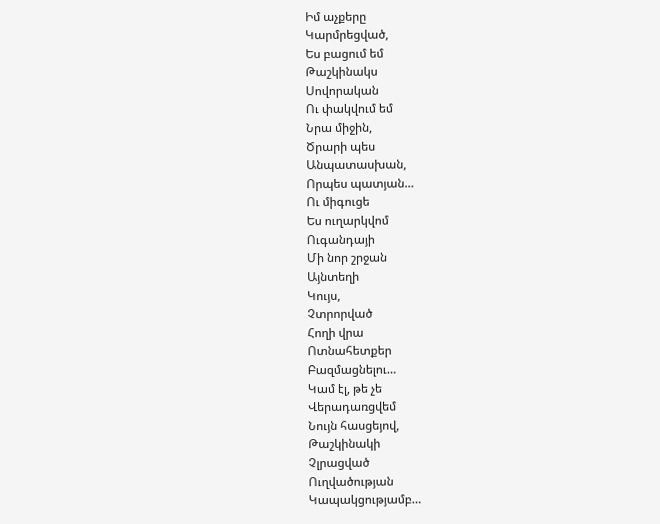Իմ աչքերը
Կարմրեցված,
Ես բացում եմ
Թաշկինակս
Սովորական
Ու փակվում եմ
Նրա միջին,
Ծրարի պես
Անպատասխան,
Որպես պատյան…
Ու միգուցե
Ես ուղարկվոմ
Ուգանդայի
Մի նոր շրջան
Այնտեղի
Կույս,
Չտրորված
Հողի վրա
Ոտնահետքեր
Բազմացնելու…
Կամ էլ, թե չե
Վերադառցվեմ
Նույն հասցեյով,
Թաշկինակի
Չլրացված
Ուղվածության
Կապակցությամբ…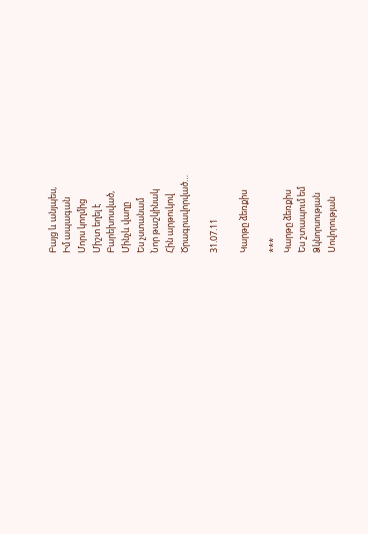Բայց և անյպես,
Իմ ապագան
Մորս կողմից
Միշտ եղել է
Բարեխոսված,
Մինչև վաղը
Ես չստանամ
Նոր թաշկինակ
Հին արթուկով
Ծրագրավորված…

31.07.11

Կարթը ձեռքիս

***
Կարթը ձեռքիս
Ես շտապում եմ
Ձկնորսության
Սովորության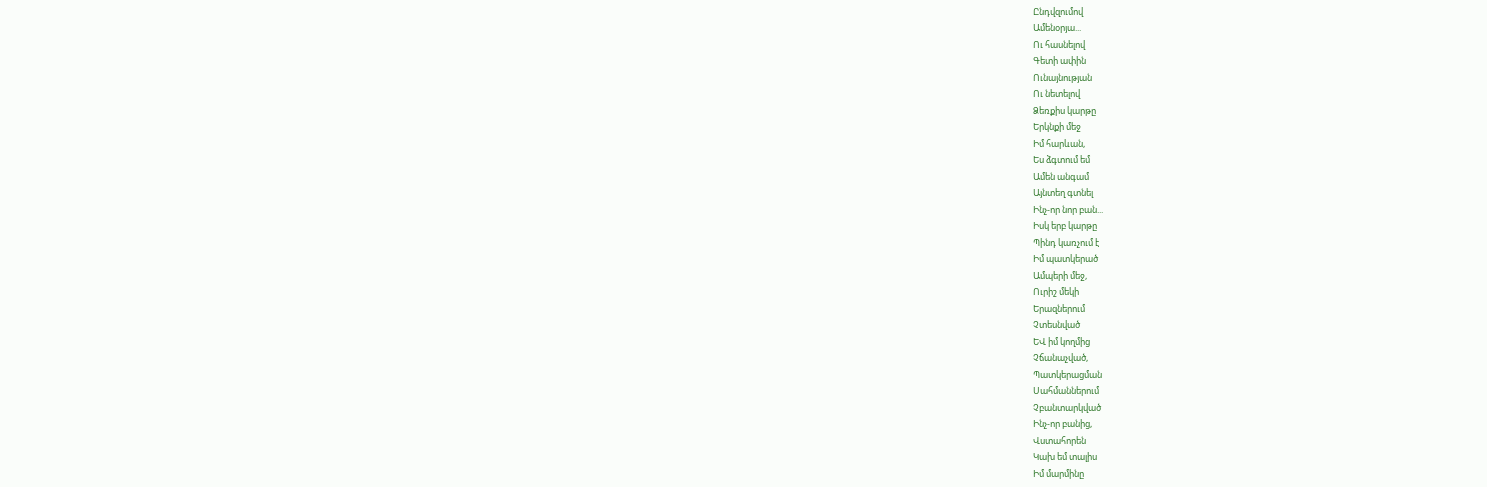Ընդվզումով
Ամենօրյա...
Ու հասնելով
Գետի ափին
Ունայնության
Ու նետելով
Ձեռքիս կարթը
Երկնքի մեջ
Իմ հարևան,
Ես ձգտում եմ
Ամեն անգամ
Այնտեղ գտնել
Ինչ-որ նոր բան...
Իսկ երբ կարթը
Պինդ կառչում է
Իմ պատկերած
Ամպերի մեջ,
Ուրիշ մեկի
Երազներում
Չտեսնված
ԵՎ իմ կողմից
Չճանաչված,
Պատկերացման
Սահմաններում
Չբանտարկված
Ինչ-որ բանից,
Վստահորեն
Կախ եմ տալիս
Իմ մարմինը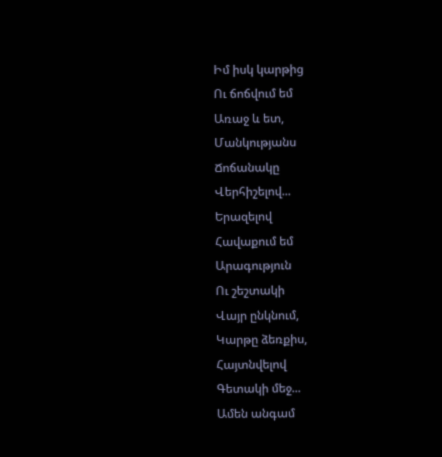Իմ իսկ կարթից
Ու ճոճվում եմ
Առաջ և ետ,
Մանկությանս
Ճոճանակը
Վերհիշելով...
Երազելով
Հավաքում եմ
Արագություն
Ու շեշտակի
Վայր ընկնում,
Կարթը ձեռքիս,
Հայտնվելով
Գետակի մեջ...
Ամեն անգամ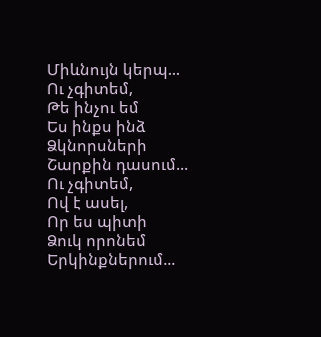Միևնույն կերպ...
Ու չգիտեմ,
Թե ինչու եմ
Ես ինքս ինձ
Ձկնորսների
Շարքին դասում...
Ու չգիտեմ,
Ով է ասել,
Որ ես պիտի
Ձուկ որոնեմ
Երկինքներում...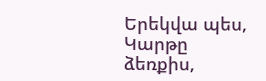Երեկվա պես,
Կարթը ձեռքիս,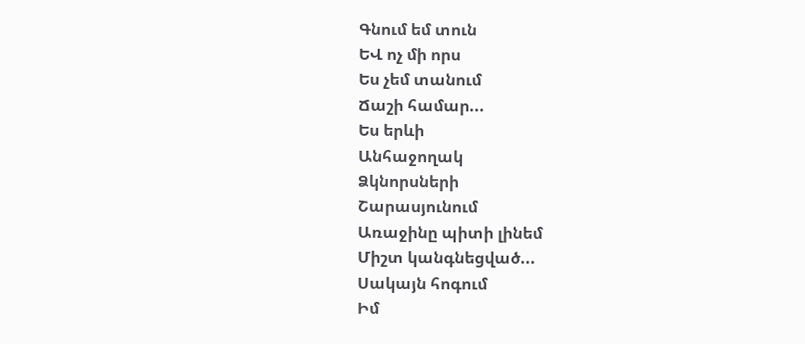Գնում եմ տուն
ԵՎ ոչ մի որս
Ես չեմ տանում
Ճաշի համար...
Ես երևի
Անհաջողակ
Ձկնորսների
Շարասյունում
Առաջինը պիտի լինեմ
Միշտ կանգնեցված...
Սակայն հոգում
Իմ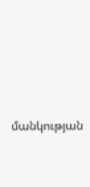մանկության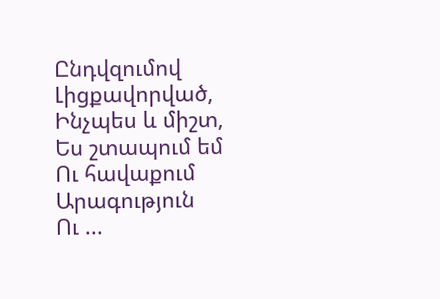Ընդվզումով
Լիցքավորված,
Ինչպես և միշտ,
Ես շտապում եմ
Ու հավաքում
Արագություն
Ու ...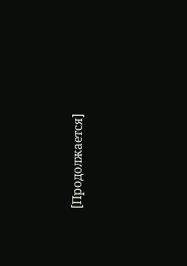[Продолжается]